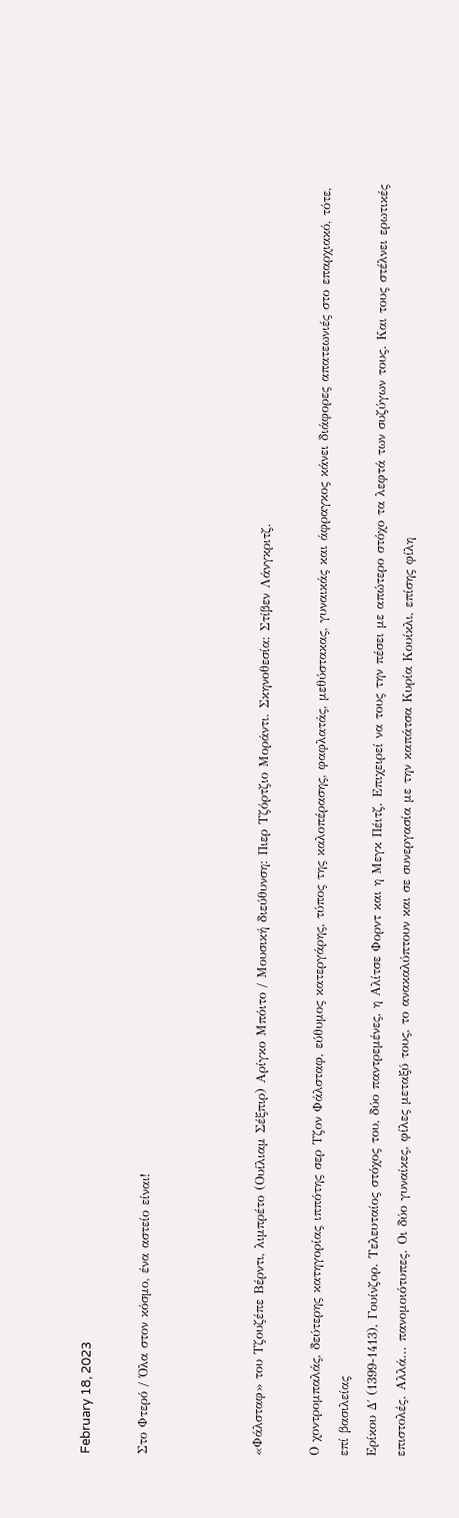February 18, 2023

Στο Φτερό / Όλα στον κόσμο, ένα αστείο είναι!



«Φάλσταφ» του Τζουζέπε Βέρντι, λιμπρέτο (Ουίλιαμ Σέξπιρ) Αρίγκο Μπόιτο / Μουσική διεύθυνση: Πιερ Τζόρτζιο Μοράντι. Σκηνοθεσία: Στίβεν Λάνγκριτζ.

Ο χοντρομπαλάς, δεύτερης κατηγορίας ιππότης σερ Τζον Φάλσταφ, εύθυμος κατεργάρης, τύπος της καλοπέρασης, φαφλατάς, μεθύστακας, γυναικάς και άφραγκος κάνει διάφορες απατεωνιές στο επαρχιακό, τότε, επί βασιλείας
Ερίκου Δ΄ (1399-1413), Γουίνζορ. Τελευταίος στόχος του, δύο παντρεμένες, η Αλίτσε Φορντ και η Μεγκ Πέιτζ. Επιχειρεί να τους την πέσει με απώτερο στόχο τα λεφτά των συζύγων τους. Και τους στέλνει ερωτικές επιστολές. Αλλά... πανομοιότυπες. Οι δύο γυναίκες, φίλες μεταξύ τους, το ανακαλύπτουν και σε συνεργασία με την καπάτσα Κυρία Κουίκλι, επίσης φίλη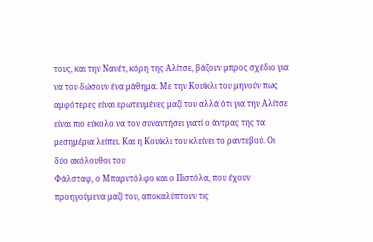τους, και την Νανέτ, κόρη της Αλίτσε, βάζουν μπρος σχέδιο για να του δώσουν ένα μάθημα. Με την Κουίκλι του μηνούν πως αμφότερες είναι ερωτευμένες μαζί του αλλά ότι για την Αλίτσε είναι πιο εύκολο να τον συναντήσει γιατί ο άντρας της τα μεσημέρια λείπει. Και η Κουίκλι του κλείνει το ραντεβού. Οι δύο ακόλουθοι του
Φάλσταφ, ο Μπαρντόλφο και ο Πιστόλα, που έχουν προηγούμενα μαζί του, αποκαλύπτουν τις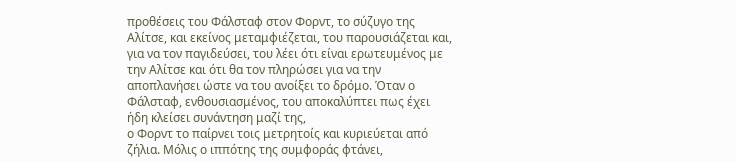προθέσεις του Φάλσταφ στον Φορντ, το σύζυγο της Αλίτσε, και εκείνος μεταμφιέζεται, του παρουσιάζεται και, για να τον παγιδεύσει, του λέει ότι είναι ερωτευμένος με την Αλίτσε και ότι θα τον πληρώσει για να την αποπλανήσει ώστε να του ανοίξει το δρόμο. Όταν ο Φάλσταφ, ενθουσιασμένος, του αποκαλύπτει πως έχει ήδη κλείσει συνάντηση μαζί της,
ο Φορντ το παίρνει τοις μετρητοίς και κυριεύεται από ζήλια. Μόλις ο ιππότης της συμφοράς φτάνει,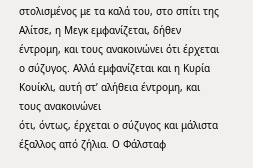στολισμένος με τα καλά του, στο σπίτι της Αλίτσε, η Μεγκ εμφανίζεται, δήθεν έντρομη, και τους ανακοινώνει ότι έρχεται ο σύζυγος. Αλλά εμφανίζεται και η Κυρία Κουίκλι, αυτή στ’ αλήθεια έντρομη, και τους ανακοινώνει
ότι, όντως, έρχεται ο σύζυγος και μάλιστα έξαλλος από ζήλια. Ο Φάλσταφ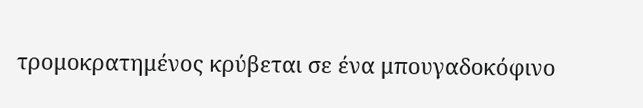τρομοκρατημένος κρύβεται σε ένα μπουγαδοκόφινο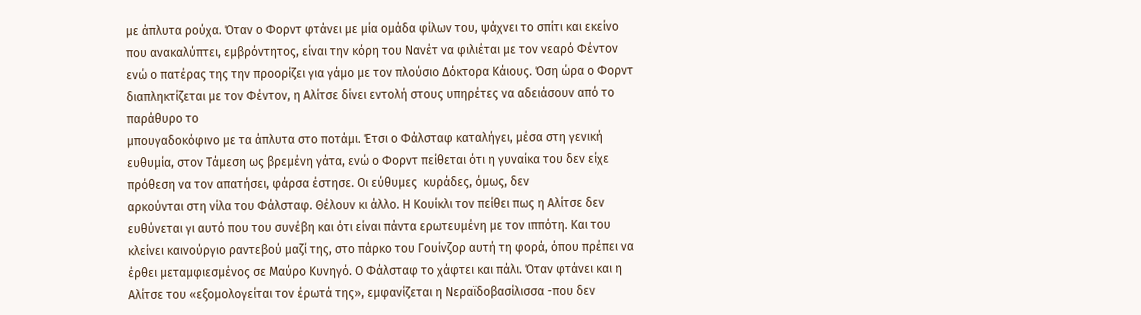με άπλυτα ρούχα. Όταν ο Φορντ φτάνει με μία ομάδα φίλων του, ψάχνει το σπίτι και εκείνο που ανακαλύπτει, εμβρόντητος, είναι την κόρη του Νανέτ να φιλιέται με τον νεαρό Φέντον ενώ ο πατέρας της την προορίζει για γάμο με τον πλούσιο Δόκτορα Κάιους. Όση ώρα ο Φορντ διαπληκτίζεται με τον Φέντον, η Αλίτσε δίνει εντολή στους υπηρέτες να αδειάσουν από το παράθυρο το
μπουγαδοκόφινο με τα άπλυτα στο ποτάμι. Έτσι ο Φάλσταφ καταλήγει, μέσα στη γενική ευθυμία, στον Τάμεση ως βρεμένη γάτα, ενώ ο Φορντ πείθεται ότι η γυναίκα του δεν είχε πρόθεση να τον απατήσει, φάρσα έστησε. Οι εύθυμες  κυράδες, όμως, δεν
αρκούνται στη νίλα του Φάλσταφ. Θέλουν κι άλλο. Η Κουίκλι τον πείθει πως η Αλίτσε δεν ευθύνεται γι αυτό που του συνέβη και ότι είναι πάντα ερωτευμένη με τον ιππότη. Και του κλείνει καινούργιο ραντεβού μαζί της, στο πάρκο του Γουίνζορ αυτή τη φορά, όπου πρέπει να έρθει μεταμφιεσμένος σε Μαύρο Κυνηγό. Ο Φάλσταφ το χάφτει και πάλι. Όταν φτάνει και η Αλίτσε του «εξομολογείται τον έρωτά της», εμφανίζεται η Νεραϊδοβασίλισσα -που δεν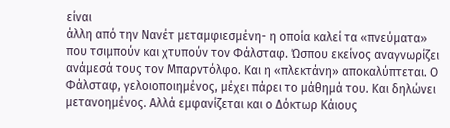είναι
άλλη από την Νανέτ μεταμφιεσμένη- η οποία καλεί τα «πνεύματα» που τσιμπούν και χτυπούν τον Φάλσταφ. Ώσπου εκείνος αναγνωρίζει ανάμεσά τους τον Μπαρντόλφο. Και η «πλεκτάνη» αποκαλύπτεται. Ο Φάλσταφ, γελοιοποιημένος, μέχει πάρει το μάθημά του. Και δηλώνει μετανοημένος. Αλλά εμφανίζεται και ο Δόκτωρ Κάιους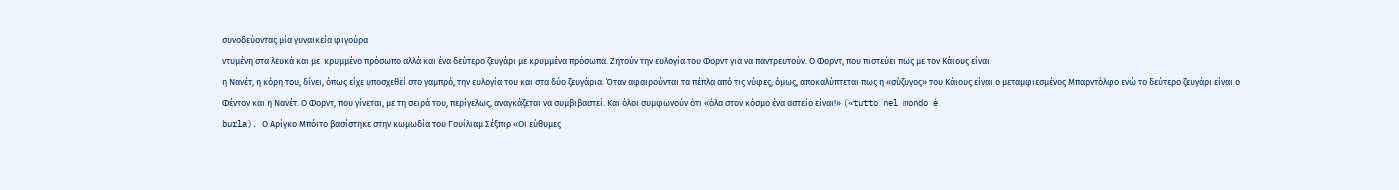συνοδεύοντας μία γυναικεία φιγούρα
ντυμένη στα λευκά και με  κρυμμένο πρόσωπο αλλά και ένα δεύτερο ζευγάρι με κρυμμένα πρόσωπα. Ζητούν την ευλογία του Φορντ για να παντρευτούν. Ο Φορντ, που πιστεύει πως με τον Κάιους είναι
η Νανέτ, η κόρη του, δίνει, όπως είχε υποσχεθεί στο γαμπρό, την ευλογία του και στα δύο ζευγάρια. Όταν αφαιρούνται τα πέπλα από τις νύφες, όμως, αποκαλύπτεται πως η «σύζυγος» του Κάιους είναι ο μεταμφιεσμένος Μπαρντόλφο ενώ το δεύτερο ζευγάρι είναι ο Φέντον και η Νανέτ. Ο Φoρντ, που γίνεται, με τη σειρά του, περίγελως, αναγκάζεται να συμβιβαστεί. Και όλοι συμφωνούν ότι «όλα στον κόσμο ένα αστείο είναι!» («tutto nel mondo è
burla). Ο Αρίγκο Μπόιτο βασίστηκε στην κωμωδία του Γουίλιαμ Σέξπιρ «Οι εύθυμες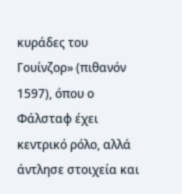κυράδες του Γουίνζορ» (πιθανόν 1597), όπου ο Φάλσταφ έχει κεντρικό ρόλο, αλλά άντλησε στοιχεία και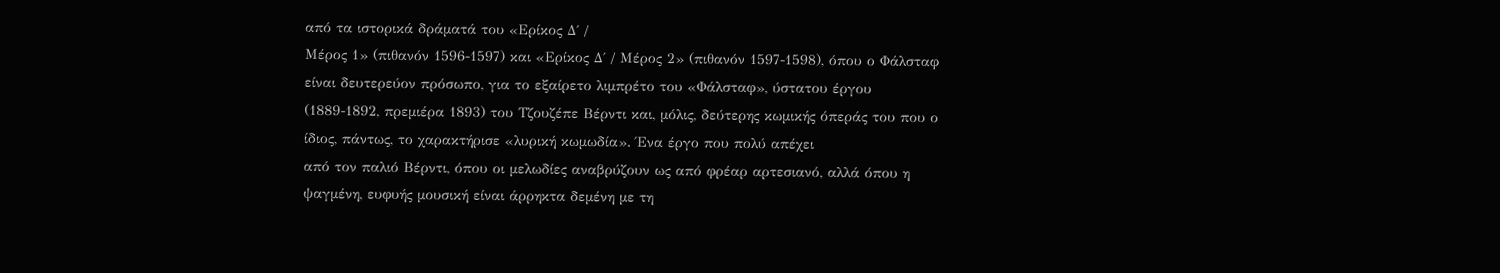από τα ιστορικά δράματά του «Ερίκος Δ΄ /
Μέρος 1» (πιθανόν 1596-1597) και «Ερίκος Δ΄ / Μέρος 2» (πιθανόν 1597-1598), όπου ο Φάλσταφ είναι δευτερεύον πρόσωπο, για το εξαίρετο λιμπρέτο του «Φάλσταφ», ύστατου έργου (1889-1892, πρεμιέρα 1893) του Τζουζέπε Βέρντι και, μόλις, δεύτερης κωμικής όπεράς του που ο ίδιος, πάντως, το χαρακτήρισε «λυρική κωμωδία». Ένα έργο που πολύ απέχει
από τον παλιό Βέρντι, όπου οι μελωδίες αναβρύζουν ως από φρέαρ αρτεσιανό, αλλά όπου η ψαγμένη, ευφυής μουσική είναι άρρηκτα δεμένη με τη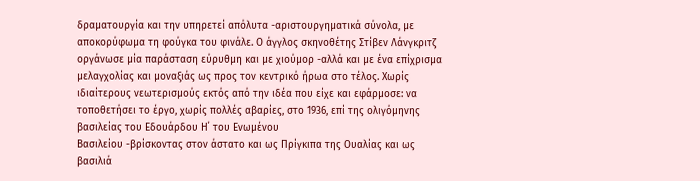δραματουργία και την υπηρετεί απόλυτα -αριστουργηματικά σύνολα, με αποκορύφωμα τη φούγκα του φινάλε. Ο άγγλος σκηνοθέτης Στίβεν Λάνγκριτζ
οργάνωσε μία παράσταση εύρυθμη και με χιούμορ -αλλά και με ένα επίχρισμα μελαγχολίας και μοναξιάς ως προς τον κεντρικό ήρωα στο τέλος. Χωρίς ιδιαίτερους νεωτερισμούς εκτός από την ιδέα που είχε και εφάρμοσε: να τοποθετήσει το έργο, χωρίς πολλές αβαρίες, στο 1936, επί της ολιγόμηνης βασιλείας του Εδουάρδου Η΄ του Ενωμένου
Βασιλείου -βρίσκοντας στον άστατο και ως Πρίγκιπα της Ουαλίας και ως βασιλιά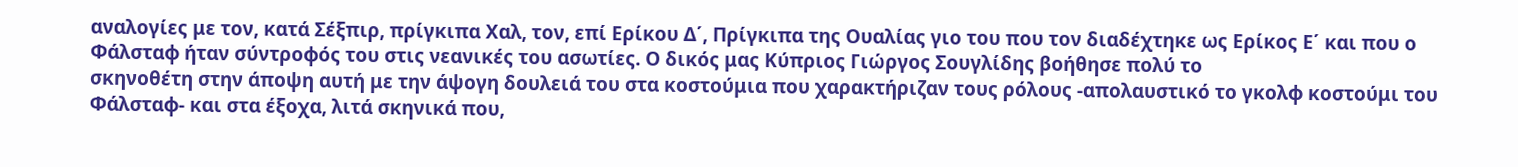αναλογίες με τον, κατά Σέξπιρ, πρίγκιπα Χαλ, τον, επί Ερίκου Δ΄, Πρίγκιπα της Ουαλίας γιο του που τον διαδέχτηκε ως Ερίκος Ε΄ και που ο Φάλσταφ ήταν σύντροφός του στις νεανικές του ασωτίες. Ο δικός μας Κύπριος Γιώργος Σουγλίδης βοήθησε πολύ το
σκηνοθέτη στην άποψη αυτή με την άψογη δουλειά του στα κοστούμια που χαρακτήριζαν τους ρόλους -απολαυστικό το γκολφ κοστούμι του Φάλσταφ- και στα έξοχα, λιτά σκηνικά που,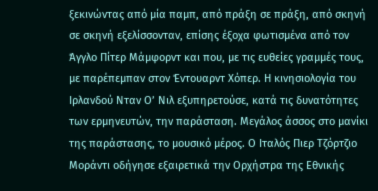ξεκινώντας από μία παμπ, από πράξη σε πράξη, από σκηνή σε σκηνή εξελίσσονταν, επίσης έξοχα φωτισμένα από τον Άγγλο Πίτερ Μάμφορντ και που, με τις ευθείες γραμμές τους, με παρέπεμπαν στον Έντουαρντ Χόπερ. Η κινησιολογία του Ιρλανδού Νταν Ο’ Νιλ εξυπηρετούσε, κατά τις δυνατότητες των ερμηνευτών, την παράσταση. Μεγάλος άσσος στο μανίκι της παράστασης, το μουσικό μέρος. Ο Ιταλός Πιερ Τζόρτζιο Μοράντι οδήγησε εξαιρετικά την Ορχήστρα της Εθνικής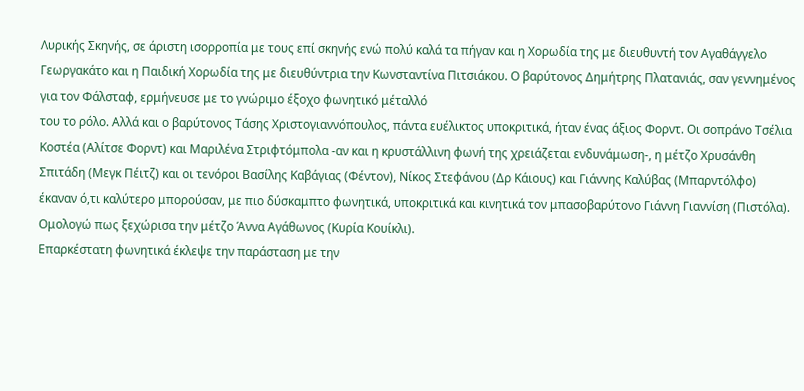Λυρικής Σκηνής, σε άριστη ισορροπία με τους επί σκηνής ενώ πολύ καλά τα πήγαν και η Χορωδία της με διευθυντή τον Αγαθάγγελο Γεωργακάτο και η Παιδική Χορωδία της με διευθύντρια την Κωνσταντίνα Πιτσιάκου. Ο βαρύτονος Δημήτρης Πλατανιάς, σαν γεννημένος για τον Φάλσταφ, ερμήνευσε με το γνώριμο έξοχο φωνητικό μέταλλό
του το ρόλο. Αλλά και ο βαρύτονος Τάσης Χριστογιαννόπουλος, πάντα ευέλικτος υποκριτικά, ήταν ένας άξιος Φορντ. Οι σοπράνο Τσέλια Κοστέα (Αλίτσε Φορντ) και Μαριλένα Στριφτόμπολα -αν και η κρυστάλλινη φωνή της χρειάζεται ενδυνάμωση-, η μέτζο Χρυσάνθη Σπιτάδη (Μεγκ Πέιτζ) και οι τενόροι Βασίλης Καβάγιας (Φέντον), Νίκος Στεφάνου (Δρ Κάιους) και Γιάννης Καλύβας (Μπαρντόλφο) έκαναν ό,τι καλύτερο μπορούσαν, με πιο δύσκαμπτο φωνητικά, υποκριτικά και κινητικά τον μπασοβαρύτονο Γιάννη Γιαννίση (Πιστόλα). Ομολογώ πως ξεχώρισα την μέτζο Άννα Αγάθωνος (Κυρία Κουίκλι).
Επαρκέστατη φωνητικά έκλεψε την παράσταση με την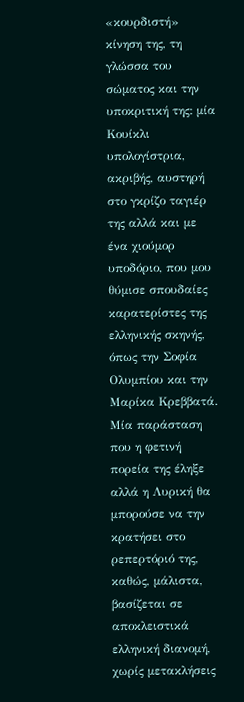«κουρδιστή» κίνηση της, τη γλώσσα του σώματος και την υποκριτική της: μία Κουίκλι υπολογίστρια, ακριβής, αυστηρή στο γκρίζο ταγιέρ της αλλά και με ένα χιούμορ υποδόριο, που μου θύμισε σπουδαίες καρατερίστες της ελληνικής σκηνής, όπως την Σοφία Ολυμπίου και την Μαρίκα Κρεββατά. Μία παράσταση που η φετινή πορεία της έληξε αλλά η Λυρική θα μπορούσε να την κρατήσει στο ρεπερτόριό της, καθώς, μάλιστα, βασίζεται σε αποκλειστικά ελληνική διανομή, χωρίς μετακλήσεις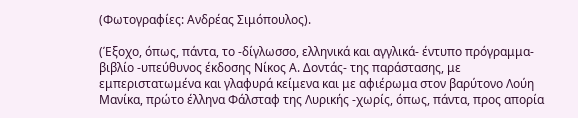(Φωτογραφίες: Ανδρέας Σιμόπουλος).

(Έξοχο, όπως, πάντα, το -δίγλωσσο, ελληνικά και αγγλικά- έντυπο πρόγραμμα-βιβλίο -υπεύθυνος έκδοσης Νίκος Α. Δοντάς- της παράστασης, με εμπεριστατωμένα και γλαφυρά κείμενα και με αφιέρωμα στον βαρύτονο Λούη Μανίκα, πρώτο έλληνα Φάλσταφ της Λυρικής -χωρίς, όπως, πάντα, προς απορία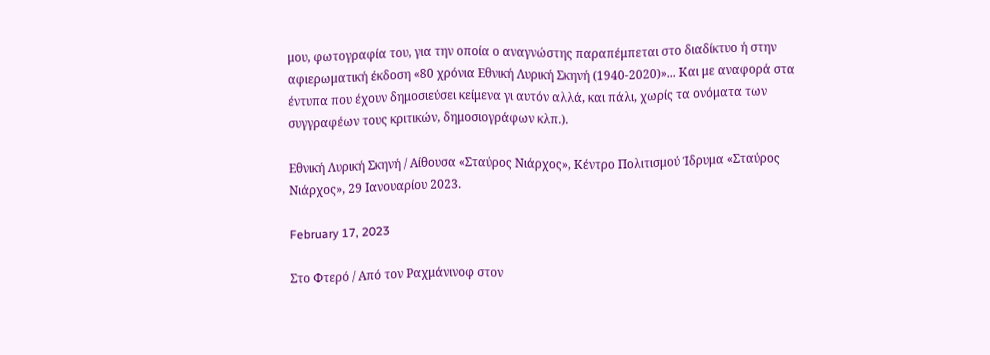μου, φωτογραφία του, για την οποία ο αναγνώστης παραπέμπεται στο διαδίκτυο ή στην αφιερωματική έκδοση «80 χρόνια Εθνική Λυρική Σκηνή (1940-2020)»... Και με αναφορά στα έντυπα που έχουν δημοσιεύσει κείμενα γι αυτόν αλλά, και πάλι, χωρίς τα ονόματα των συγγραφέων τους κριτικών, δημοσιογράφων κλπ.).

Εθνική Λυρική Σκηνή / Αίθουσα «Σταύρος Νιάρχος», Κέντρο Πολιτισμού Ίδρυμα «Σταύρος Νιάρχος», 29 Ιανουαρίου 2023.

February 17, 2023

Στο Φτερό / Από τον Ραχμάνινοφ στον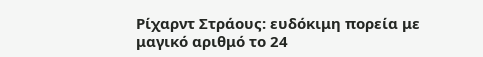Ρίχαρντ Στράους: ευδόκιμη πορεία με μαγικό αριθμό το 24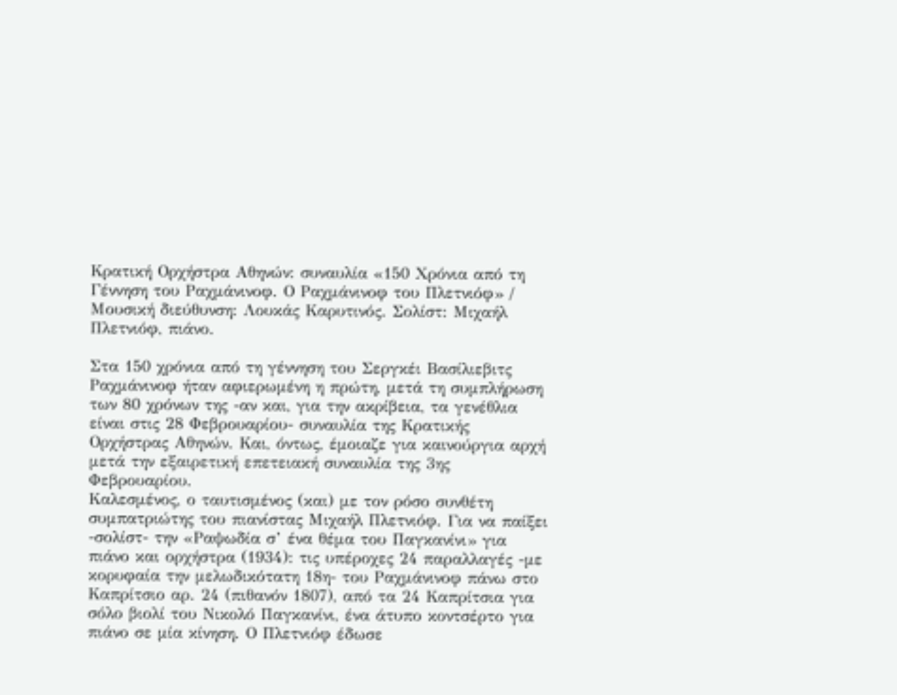Κρατική Ορχήστρα Αθηνών: συναυλία «150 Χρόνια από τη Γέννηση του Ραχμάνινοφ. Ο Ραχμάνινοφ του Πλετνιόφ» / Μουσική διεύθυνση: Λουκάς Καρυτινός. Σολίστ: Μιχαήλ Πλετνιόφ, πιάνο.

Στα 150 χρόνια από τη γέννηση του Σεργκέι Βασίλιεβιτς Ραχμάνινοφ ήταν αφιερωμένη η πρώτη, μετά τη συμπλήρωση των 80 χρόνων της -αν και, για την ακρίβεια, τα γενέθλια είναι στις 28 Φεβρουαρίου- συναυλία της Κρατικής Ορχήστρας Αθηνών. Και, όντως, έμοιαζε για καινούργια αρχή μετά την εξαιρετική επετειακή συναυλία της 3ης Φεβρουαρίου.
Καλεσμένος, ο ταυτισμένος (και) με τον ρόσο συνθέτη συμπατριώτης του πιανίστας Μιχαήλ Πλετνιόφ. Για να παίξει -σολίστ- την «Ραψωδία σ’ ένα θέμα του Παγκανίνι» για πιάνο και ορχήστρα (1934): τις υπέροχες 24 παραλλαγές -με κορυφαία την μελωδικότατη 18η- του Ραχμάνινοφ πάνω στο Καπρίτσιο αρ. 24 (πιθανόν 1807), από τα 24 Καπρίτσια για
σόλο βιολί του Νικολό Παγκανίνι, ένα άτυπο κοντσέρτο για πιάνο σε μία κίνηση. Ο Πλετνιόφ έδωσε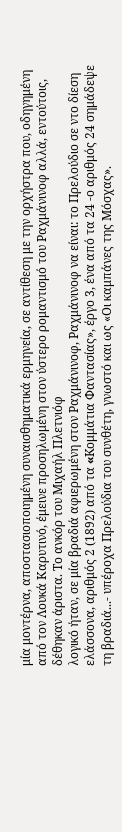μία μοντέρνα, αποστασιοποιημένη συναισθηματικά ερμηνεία, σε αντίθεση με την ορχήστρα που, οδηγημένη από τον Λουκά Καρυτινό, έμεινε προσηλωμένη στον ύστερο ρομαντισμό του Ραχμάνινοφ αλλά, εντούτοις, δέθηκαν άριστα. Το ανκόρ του Μιχαήλ Πλετνιόφ
λογικό ήταν, σε μία βραδιά αφιερωμένη στον Ραχμάνινοφ, Ραχμάνινοφ να είναι: το Πρελούδιο σε ντο δίεση ελάσσονα, αριθμός 2 (1892) από τα «Kομμάτια Φαντασίας», έργο 3, ένα από τα 24 -ο αριθμός 24 σημάδεψε τη βραδιά...- υπέροχα Πρελούδια του συνθέτη, γνωστό και ως «Οι καμπάνες της Μόσχας».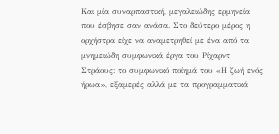Και μία συναρπαστική, μεγαλειώδης ερμηνεία που έσβησε σαν ανάσα. Στο δεύτερο μέρος η ορχήστρα είχε να αναμετρηθεί με ένα από τα μνημειώδη συμφωνικά έργα του Ρίχαρντ Στράους: το συμφωνικό ποίημά του «Η ζωή ενός ήρωα», εξαμερές αλλά με τα προγραμματικά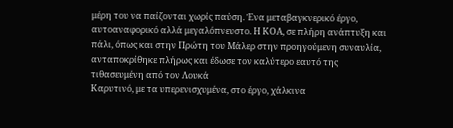μέρη του να παίζονται χωρίς παύση. Ένα μεταβαγκνερικό έργο, αυτοαναφορικό αλλά μεγαλόπνευστο. Η ΚΟΑ, σε πλήρη ανάπτυξη και πάλι, όπως και στην Πρώτη του Μάλερ στην προηγούμενη συναυλία, ανταποκρίθηκε πλήρως και έδωσε τον καλύτερο εαυτό της τιθασευμένη από τον Λουκά
Καρυτινό, με τα υπερενισχυμένα, στο έργο, χάλκινα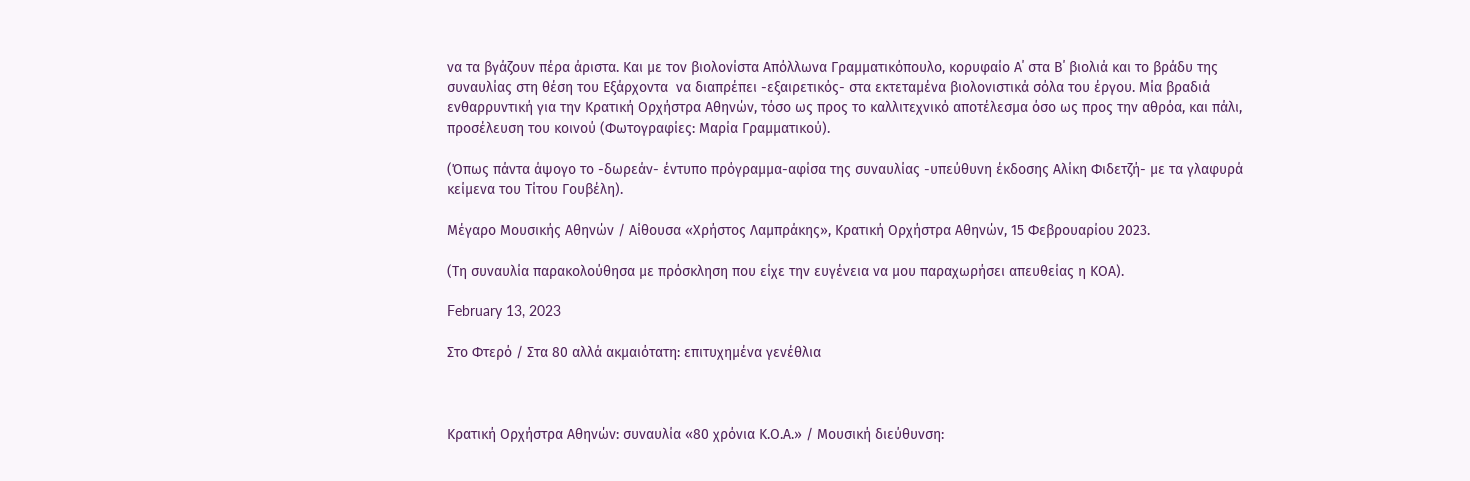να τα βγάζουν πέρα άριστα. Και με τον βιολονίστα Απόλλωνα Γραμματικόπουλο, κορυφαίο Α΄ στα Β΄ βιολιά και το βράδυ της συναυλίας στη θέση του Εξάρχοντα  να διαπρέπει -εξαιρετικός- στα εκτεταμένα βιολονιστικά σόλα του έργου. Μία βραδιά ενθαρρυντική για την Κρατική Ορχήστρα Αθηνών, τόσο ως προς το καλλιτεχνικό αποτέλεσμα όσο ως προς την αθρόα, και πάλι, προσέλευση του κοινού (Φωτογραφίες: Μαρία Γραμματικού).

(Όπως πάντα άψογο το -δωρεάν- έντυπο πρόγραμμα-αφίσα της συναυλίας -υπεύθυνη έκδοσης Αλίκη Φιδετζή- με τα γλαφυρά κείμενα του Τίτου Γουβέλη).

Μέγαρο Μουσικής Αθηνών / Αίθουσα «Χρήστος Λαμπράκης», Κρατική Ορχήστρα Αθηνών, 15 Φεβρουαρίου 2023.

(Τη συναυλία παρακολούθησα με πρόσκληση που είχε την ευγένεια να μου παραχωρήσει απευθείας η ΚΟΑ).

February 13, 2023

Στο Φτερό / Στα 80 αλλά ακμαιότατη: επιτυχημένα γενέθλια



Κρατική Ορχήστρα Αθηνών: συναυλία «80 χρόνια Κ.Ο.Α.» / Μουσική διεύθυνση: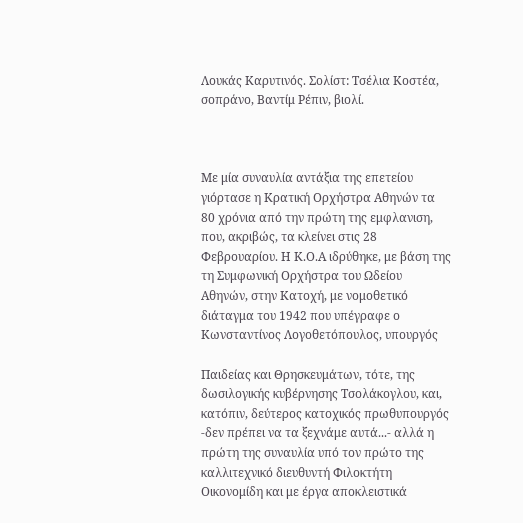Λουκάς Καρυτινός. Σολίστ: Τσέλια Κοστέα, σοπράνο, Βαντίμ Ρέπιν, βιολί.



Με μία συναυλία αντάξια της επετείου γιόρτασε η Κρατική Ορχήστρα Αθηνών τα 80 χρόνια από την πρώτη της εμφλανιση, που, ακριβώς, τα κλείνει στις 28 Φεβρουαρίου. Η Κ.Ο.Α ιδρύθηκε, με βάση της τη Συμφωνική Ορχήστρα του Ωδείου Αθηνών, στην Κατοχή, με νομοθετικό διάταγμα του 1942 που υπέγραφε ο Κωνσταντίνος Λογοθετόπουλος, υπουργός

Παιδείας και Θρησκευμάτων, τότε, της δωσιλογικής κυβέρνησης Τσολάκογλου, και, κατόπιν, δεύτερος κατοχικός πρωθυπουργός -δεν πρέπει να τα ξεχνάμε αυτά...- αλλά η πρώτη της συναυλία υπό τον πρώτο της καλλιτεχνικό διευθυντή Φιλοκτήτη Οικονομίδη και με έργα αποκλειστικά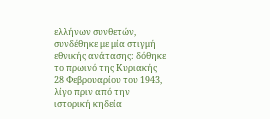ελλήνων συνθετών, συνδέθηκε με μία στιγμή εθνικής ανάτασης: δόθηκε το πρωινό της Κυριακής 28 Φεβρουαρίου του 1943, λίγο πριν από την ιστορική κηδεία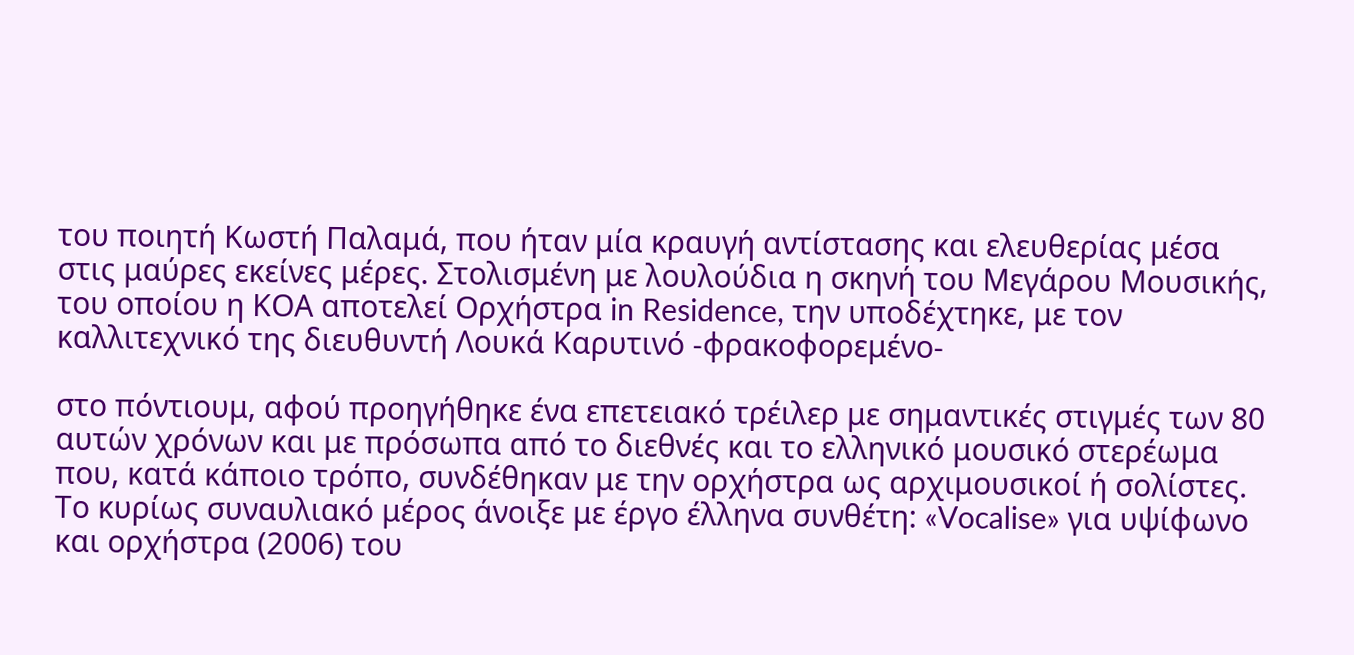του ποιητή Κωστή Παλαμά, που ήταν μία κραυγή αντίστασης και ελευθερίας μέσα στις μαύρες εκείνες μέρες. Στολισμένη με λουλούδια η σκηνή του Μεγάρου Μουσικής, του οποίου η ΚΟΑ αποτελεί Ορχήστρα in Residence, την υποδέχτηκε, με τον καλλιτεχνικό της διευθυντή Λουκά Καρυτινό -φρακοφορεμένο-

στο πόντιουμ, αφού προηγήθηκε ένα επετειακό τρέιλερ με σημαντικές στιγμές των 80 αυτών χρόνων και με πρόσωπα από το διεθνές και το ελληνικό μουσικό στερέωμα που, κατά κάποιο τρόπο, συνδέθηκαν με την ορχήστρα ως αρχιμουσικοί ή σολίστες. Το κυρίως συναυλιακό μέρος άνοιξε με έργο έλληνα συνθέτη: «Vocalise» για υψίφωνο και ορχήστρα (2006) του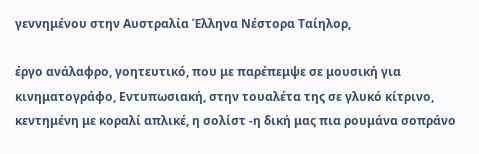γεννημένου στην Αυστραλία Έλληνα Νέστορα Ταίηλορ,

έργο ανάλαφρο, γοητευτικό, που με παρέπεμψε σε μουσική για κινηματογράφο, Εντυπωσιακή, στην τουαλέτα της σε γλυκό κίτρινο, κεντημένη με κοραλί απλικέ, η σολίστ -η δική μας πια ρουμάνα σοπράνο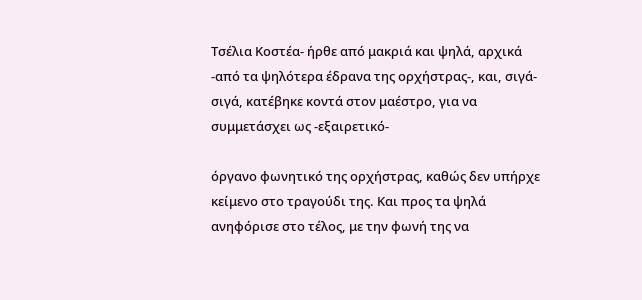Τσέλια Κοστέα- ήρθε από μακριά και ψηλά, αρχικά -από τα ψηλότερα έδρανα της ορχήστρας-, και, σιγά-σιγά, κατέβηκε κοντά στον μαέστρο, για να συμμετάσχει ως -εξαιρετικό-

όργανο φωνητικό της ορχήστρας, καθώς δεν υπήρχε κείμενο στο τραγούδι της. Και προς τα ψηλά ανηφόρισε στο τέλος, με την φωνή της να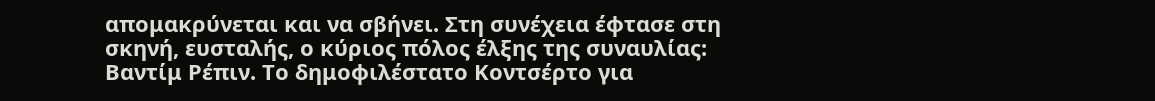απομακρύνεται και να σβήνει. Στη συνέχεια έφτασε στη σκηνή, ευσταλής, ο κύριος πόλος έλξης της συναυλίας: Βαντίμ Ρέπιν. Το δημοφιλέστατο Κοντσέρτο για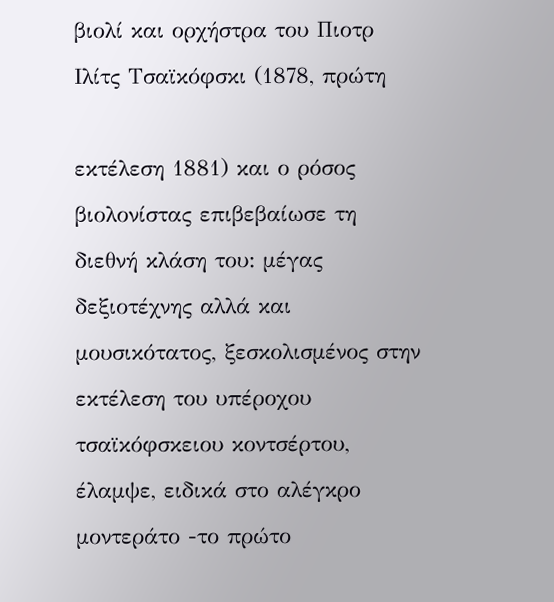βιολί και ορχήστρα του Πιοτρ Ιλίτς Τσαϊκόφσκι (1878, πρώτη

εκτέλεση 1881) και ο ρόσος βιολονίστας επιβεβαίωσε τη διεθνή κλάση του: μέγας δεξιοτέχνης αλλά και μουσικότατος, ξεσκολισμένος στην εκτέλεση του υπέροχου τσαϊκόφσκειου κοντσέρτου, έλαμψε, ειδικά στο αλέγκρο μοντεράτο -το πρώτο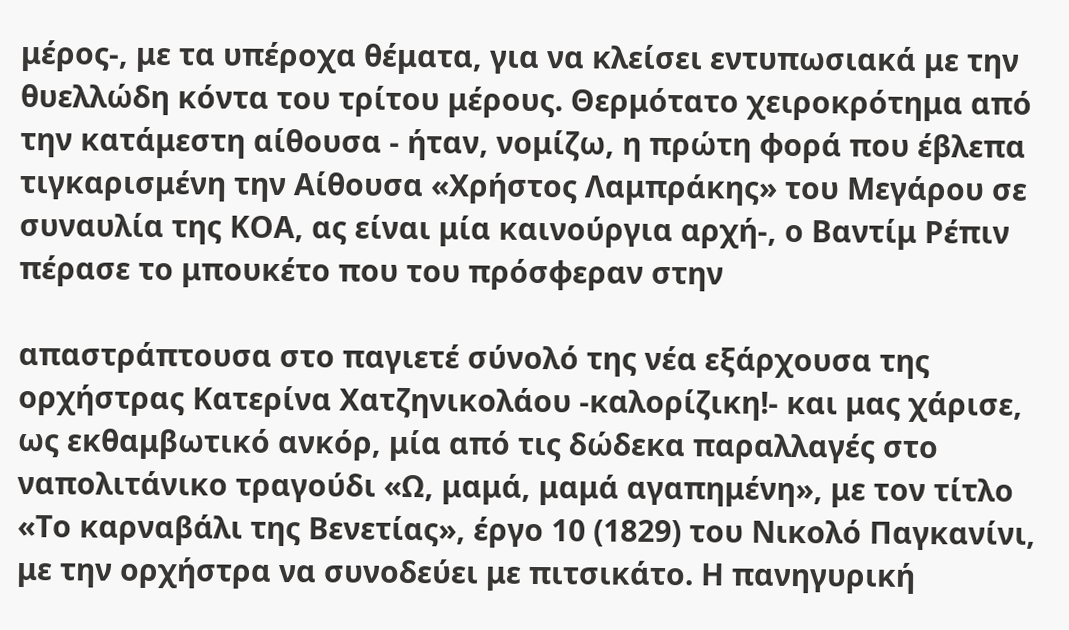μέρος-, με τα υπέροχα θέματα, για να κλείσει εντυπωσιακά με την θυελλώδη κόντα του τρίτου μέρους. Θερμότατο χειροκρότημα από την κατάμεστη αίθουσα - ήταν, νομίζω, η πρώτη φορά που έβλεπα τιγκαρισμένη την Αίθουσα «Χρήστος Λαμπράκης» του Μεγάρου σε συναυλία της ΚΟΑ, ας είναι μία καινούργια αρχή-, ο Βαντίμ Ρέπιν πέρασε το μπουκέτο που του πρόσφεραν στην

απαστράπτουσα στο παγιετέ σύνολό της νέα εξάρχουσα της ορχήστρας Κατερίνα Χατζηνικολάου -καλορίζικη!- και μας χάρισε, ως εκθαμβωτικό ανκόρ, μία από τις δώδεκα παραλλαγές στο ναπολιτάνικο τραγούδι «Ω, μαμά, μαμά αγαπημένη», με τον τίτλο «Το καρναβάλι της Βενετίας», έργο 10 (1829) του Νικολό Παγκανίνι, με την ορχήστρα να συνοδεύει με πιτσικάτο. Η πανηγυρική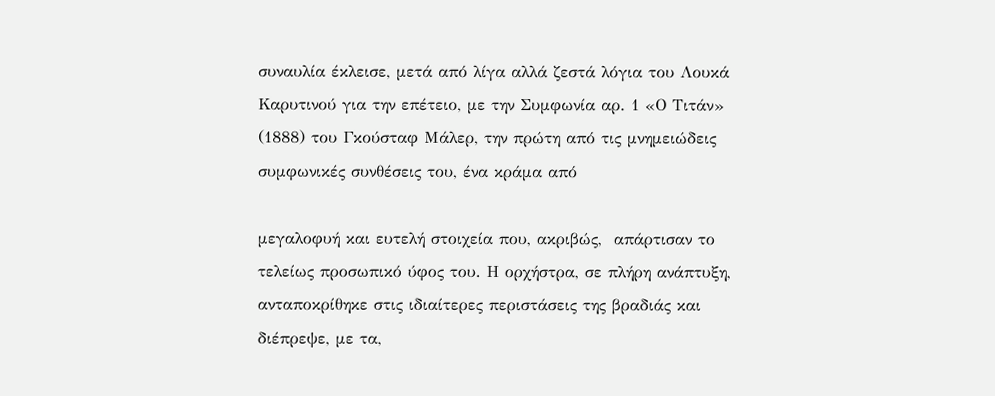συναυλία έκλεισε, μετά από λίγα αλλά ζεστά λόγια του Λουκά Καρυτινού για την επέτειο, με την Συμφωνία αρ. 1 «Ο Τιτάν» (1888) του Γκούσταφ Μάλερ, την πρώτη από τις μνημειώδεις συμφωνικές συνθέσεις του, ένα κράμα από

μεγαλοφυή και ευτελή στοιχεία που, ακριβώς,  απάρτισαν το τελείως προσωπικό ύφος του. Η ορχήστρα, σε πλήρη ανάπτυξη, ανταποκρίθηκε στις ιδιαίτερες περιστάσεις της βραδιάς και διέπρεψε, με τα,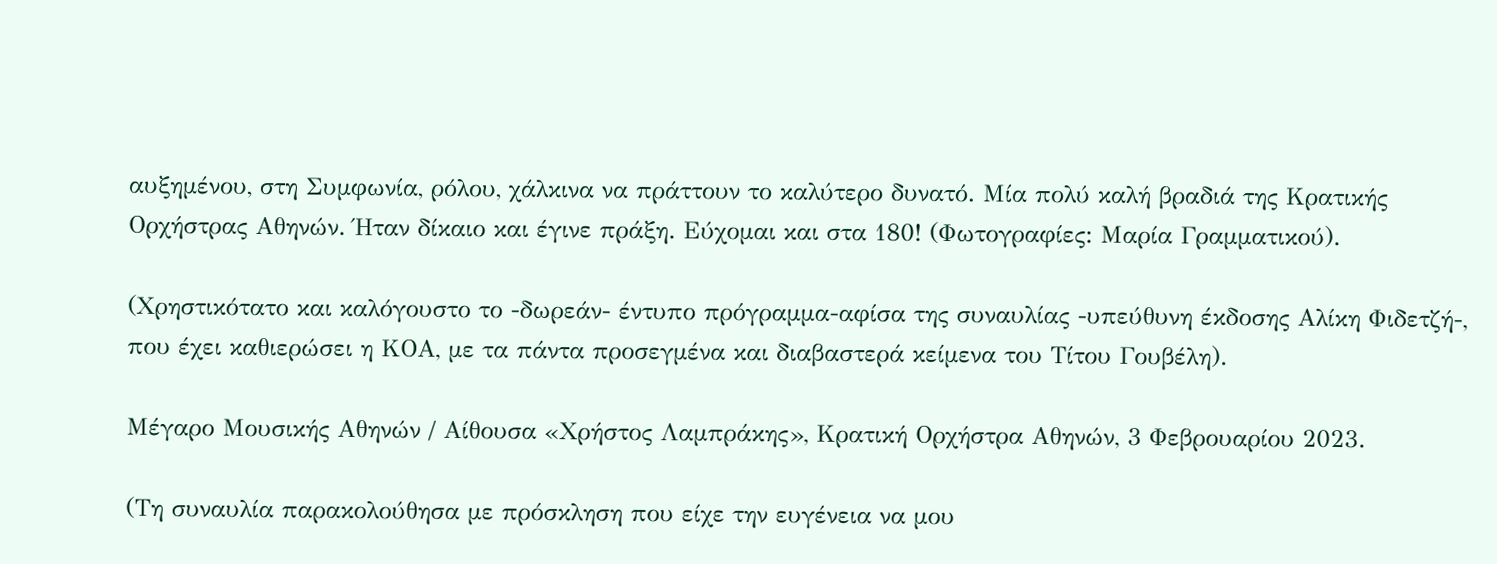αυξημένου, στη Συμφωνία, ρόλου, χάλκινα να πράττουν το καλύτερο δυνατό. Μία πολύ καλή βραδιά της Κρατικής Ορχήστρας Αθηνών. Ήταν δίκαιο και έγινε πράξη. Εύχομαι και στα 180! (Φωτογραφίες: Μαρία Γραμματικού).

(Χρηστικότατο και καλόγουστο το -δωρεάν- έντυπο πρόγραμμα-αφίσα της συναυλίας -υπεύθυνη έκδοσης Αλίκη Φιδετζή-, που έχει καθιερώσει η ΚΟΑ, με τα πάντα προσεγμένα και διαβαστερά κείμενα του Τίτου Γουβέλη).

Μέγαρο Μουσικής Αθηνών / Αίθουσα «Χρήστος Λαμπράκης», Κρατική Ορχήστρα Αθηνών, 3 Φεβρουαρίου 2023.

(Τη συναυλία παρακολούθησα με πρόσκληση που είχε την ευγένεια να μου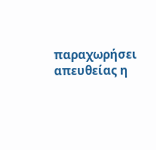παραχωρήσει απευθείας η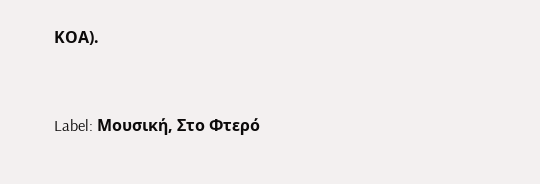ΚΟΑ).



Label: Μουσική, Στο Φτερό